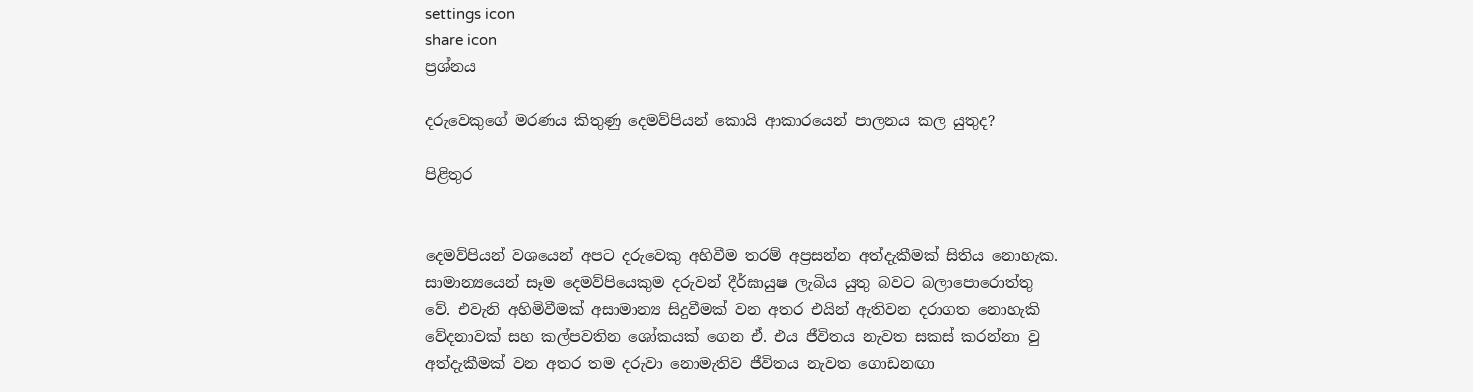settings icon
share icon
ප්‍රශ්නය

දරුවෙකුගේ මරණය කිතුණු දෙමව්පියන් කොයි ආකාරයෙන් පාලනය කල යුතුද?

පිළිතුර


දෙමව්පියන් වශයෙන් අපට දරුවෙකු අහිවීම තරම් අප්‍රසන්න අත්දැකීමක් සිතිය නොහැක. සාමාන්‍යයෙන් සෑම දෙමව්පියෙකුම දරුවන් දීර්ඝායුෂ ලැබිය යුතු බවට බලාපොරොත්තු වේ. එවැනි අහිමිවීමක් අසාමාන්‍ය සිදුවීමක් වන අතර එයින් ඇතිවන දරාගත නොහැකි වේදනාවක් සහ කල්පවතින ශෝකයක් ගෙන ඒ. එය ජීවිතය නැවත සකස් කරන්නා වු අත්දැකීමක් වන අතර තම දරුවා නොමැතිව ජීවිතය නැවත ගොඩනඟා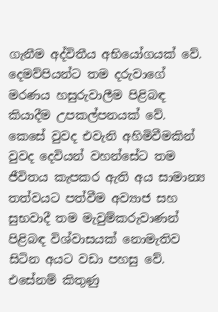ගැනීම අද්විතීය අභියෝගයක් වේ. දෙමව්පියන්ට තම දරුවාගේ මරණය හසුරුවාලීම පිළිබඳ කියාදීම උපකල්පනයක් වේ. කෙසේ වුවද එවැනි අහිමිවීමකින් වුවද දෙවියන් වහන්සේට තම ජීවිතය කැපකර ඇති අය සාමාන්‍ය තත්වයට පත්වීම අව්‍යාජ සහ සුභවාදී තම මැවුම්කරුවාණන් පිළිබඳ විශ්වාසයක් නොමැතිව සිටින අයට වඩා පහසු වේ. එසේනම් කිතුණු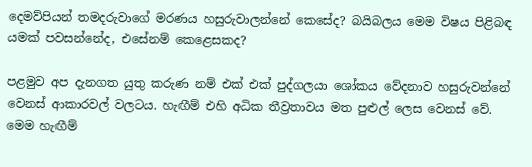දෙමව්පියන් තමදරුවාගේ මරණය හසුරුවාලන්නේ කෙසේද? බයිබලය මෙම විෂය පිළිබඳ යමක් පවසන්නේද, එසේනම් කෙළෙසකද?

පළමුව අප දැනගත යුතු කරුණ නම් එක් එක් පුද්ගලයා ශෝකය වේදනාව හසුරුවන්නේ වෙනස් ආකාරවල් වලටය. හැඟීම් එහි අධික තීව්‍රතාවය මත පුළුල් ලෙස වෙනස් වේ. මෙම හැඟීම්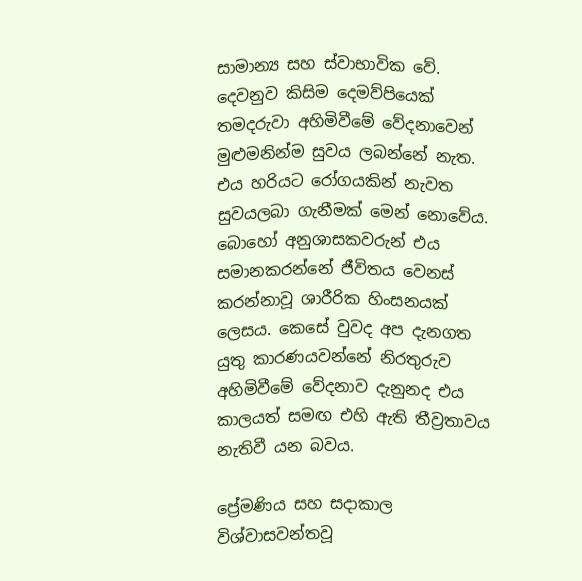සාමාන්‍ය සහ ස්වාභාවික වේ. දෙවනුව කිසිම දෙමව්පියෙක් තමදරුවා අහිමිවීමේ වේදනාවෙන් මුළුමනින්ම සුවය ලබන්නේ නැත. එය හරියට රෝගයකින් නැවත සුවයලබා ගැනීමක් මෙන් නොවේය. බොහෝ අනුශාසකවරුන් එය සමානකරන්නේ ජීවිතය වෙනස් කරන්නාවූ ශාරීරික හිංසනයක් ලෙසය. කෙසේ වුවද අප දැනගත යුතු කාරණයවන්නේ නිරතුරුව අහිමිවීමේ වේදනාව දැනුනද එය කාලයත් සමඟ එහි ඇති තීව්‍රතාවය නැතිවී යන බවය.

ප්‍රේමණිය සහ සදාකාල විශ්වාසවන්තවූ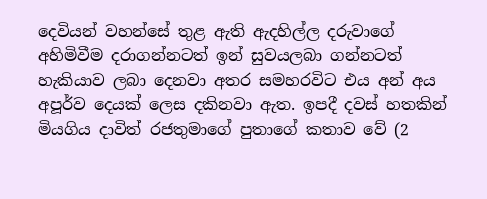දෙවියන් වහන්සේ තුළ ඇති ඇදහිල්ල දරුවාගේ අහිමිවීම දරාගන්නටත් ඉන් සුවයලබා ගන්නටත් හැකියාව ලබා දෙනවා අතර සමහරවිට එය අන් අය අපූර්ව දෙයක් ලෙස දකිනවා ඇත. ඉපදී දවස් හතකින් මියගිය දාවිත් රජතුමාගේ පුතාගේ කතාව වේ (2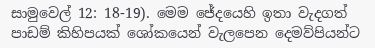සාමුවෙල් 12: 18-19). මෙම ජේදයෙහි ඉතා වැදගත් පාඩම් කිහිපයක් ශෝකයෙන් වැලපෙන දෙමව්පියන්ට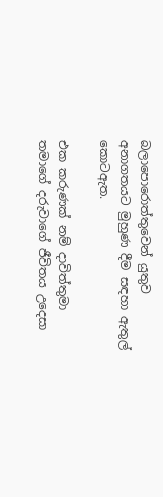බලාපොරොත්තුවෙන් යුතුව අනාගතයට මුහුණ දීම සඳහා ඇතුල් කොටඇත.

එක කරුණක් නම් දාවිත්තුමා තමාගේ දරුවාගේ ජීවිතය උදෙසා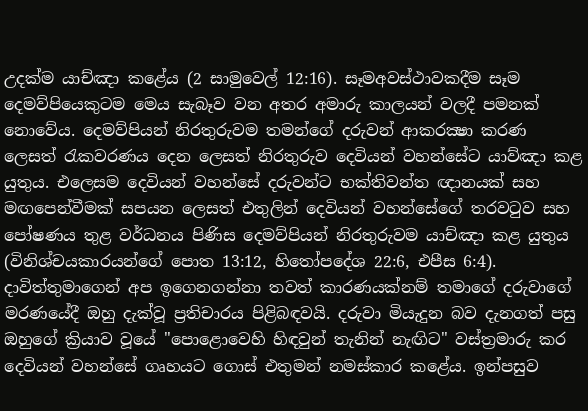උදක්ම යාච්ඤා කළේය (2 සාමුවෙල් 12:16). සෑමඅවස්ථාවකදීම සෑම දෙමව්පියෙකුටම මෙය සැබෑව වන අතර අමාරු කාලයන් වලදී පමනක් නොවේය. දෙමව්පියන් නිරතුරුවම තමන්ගේ දරුවන් ආකරක්‍ෂා කරණ ලෙසත් රැකවරණය දෙන ලෙසත් නිරතුරුව දෙවියන් වහන්සේට යාව්ඤා කළ යුතුය. එලෙසම දෙවියන් වහන්සේ දරුවන්ට භක්තිවන්ත ඥානයක් සහ මඟපෙන්වීමක් සපයන ලෙසත් එතුලින් දෙවියන් වහන්සේගේ තරවටුව සහ පෝෂණය තුළ වර්ධනය පිණිස දෙමව්පියන් නිරතුරුවම යාච්ඤා කළ යුතුය (විනිශ්චයකාරයන්ගේ පොත 13:12, හිතෝපදේශ 22:6, එපීස 6:4). දාවිත්තුමාගෙන් අප ඉගෙනගන්නා තවත් කාරණයක්නම් තමාගේ දරුවාගේ මරණයේදී ඔහු දැක්වූ ප්‍රතිචාරය පිළිබඳවයි. දරුවා මියැදුන බව දැනගත් පසු ඔහුගේ ක්‍රියාව වූයේ "පොළොවෙහි හිඳවුන් තැනින් නැඟිට" වස්ත්‍රමාරු කර දෙවියන් වහන්සේ ගෘහයට ගොස් එතුමන් නමස්කාර කළේය. ඉන්පසුව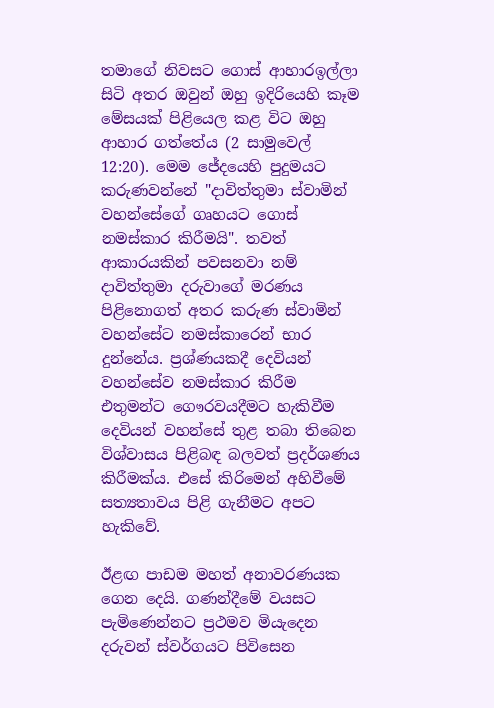තමාගේ නිවසට ගොස් ආහාරඉල්ලා සිටි අතර ඔවුන් ඔහු ඉදිරියෙහි කෑම මේසයක් පිළියෙල කළ විට ඔහු ආහාර ගත්තේය (2 සාමුවෙල් 12:20). මෙම ජේදයෙහි පුදුමයට කරුණවන්නේ "දාවිත්තුමා ස්වාමින් වහන්සේගේ ගෘහයට ගොස් නමස්කාර කිරීමයි". තවත් ආකාරයකින් පවසනවා නම් දාවිත්තුමා දරුවාගේ මරණය පිළිනොගත් අතර කරුණ ස්වාමින් වහන්සේට නමස්කාරෙන් භාර දුන්නේය. ප්‍රශ්ණයකදී දෙවියන් වහන්සේව නමස්කාර කිරීම එතුමන්ට ගෞරවයදීමට හැකිවීම දෙවියන් වහන්සේ තුළ තබා තිබෙන විශ්වාසය පිළිබඳ බලවත් ප්‍රදර්ශණය කිරීමක්ය. එසේ කිරිමෙන් අහිවීමේ සත්‍යතාවය පිළි ගැනීමට අපට හැකිවේ.

ඊළඟ පාඩම මහත් අනාවරණයක ගෙන දෙයි. ගණන්දීමේ වයසට පැමිණෙන්නට ප්‍රථමව මියැදෙන දරුවන් ස්වර්ගයට පිවිසෙන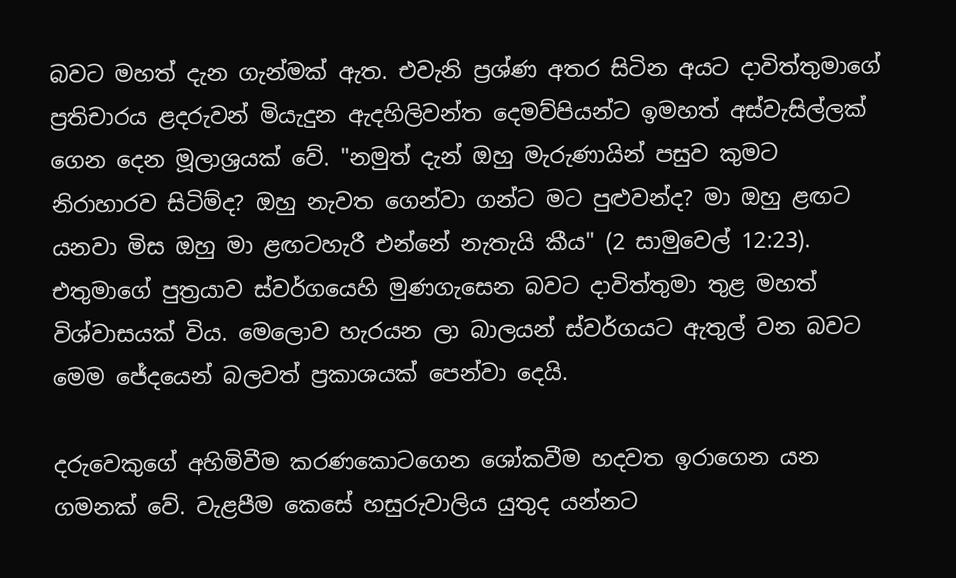බවට මහත් දැන ගැන්මක් ඇත. එවැනි ප්‍රශ්ණ අතර සිටින අයට දාවිත්තුමාගේ ප්‍රතිචාරය ළදරුවන් මියැදුන ඇදහිලිවන්ත දෙමව්පියන්ට ඉමහත් අස්වැසිල්ලක් ගෙන දෙන මූලාශ්‍රයක් වේ. "නමුත් දැන් ඔහු මැරුණායින් පසුව කුමට නිරාහාරව සිටිම්ද? ඔහු නැවත ගෙන්වා ගන්ට මට පුළුවන්ද? මා ඔහු ළඟට යනවා මිස ඔහු මා ළඟටහැරී එන්නේ නැතැයි කීය" (2 සාමුවෙල් 12:23). එතුමාගේ පුත්‍රයාව ස්වර්ගයෙහි මුණගැසෙන බවට දාවිත්තුමා තුළ මහත් විශ්වාසයක් විය. මෙලොව හැරයන ලා බාලයන් ස්වර්ගයට ඇතුල් වන බවට මෙම ජේදයෙන් බලවත් ප්‍රකාශයක් පෙන්වා දෙයි.

දරුවෙකුගේ අහිමිවීම කරණකොටගෙන ශෝකවීම හදවත ඉරාගෙන යන ගමනක් වේ. වැළපීම කෙසේ හසුරුවාලිය යුතුද යන්නට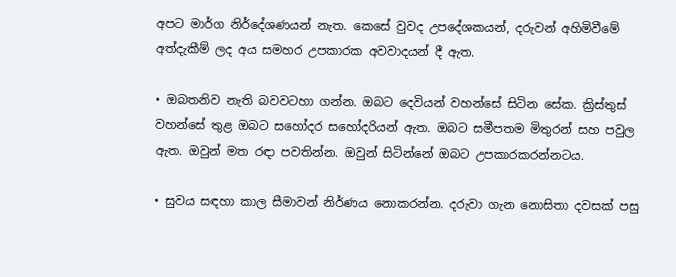අපට මාර්ග නිර්දේශණයන් නැත. කෙසේ වුවද උපදේශකයන්, දරුවන් අහිමිවීමේ අත්දැකීම් ලද අය සමහර උපකාරක අවවාදයන් දී ඇත.

• ඔබතනිව නැති බවවටහා ගන්න. ඔබට දෙවියන් වහන්සේ සිටින සේක. ක්‍රිස්තුස් වහන්සේ තුළ ඔබට සහෝදර සහෝදරියන් ඇත. ඔබට සමීපතම මිතුරන් සහ පවුල ඇත. ඔවුන් මත රඳා පවතින්න. ඔවුන් සිටින්නේ ඔබට උපකාරකරන්නටය.

• සුවය සඳහා කාල සීමාවන් නිර්ණය නොකරන්න. දරුවා ගැන නොසිතා දවසක් පසු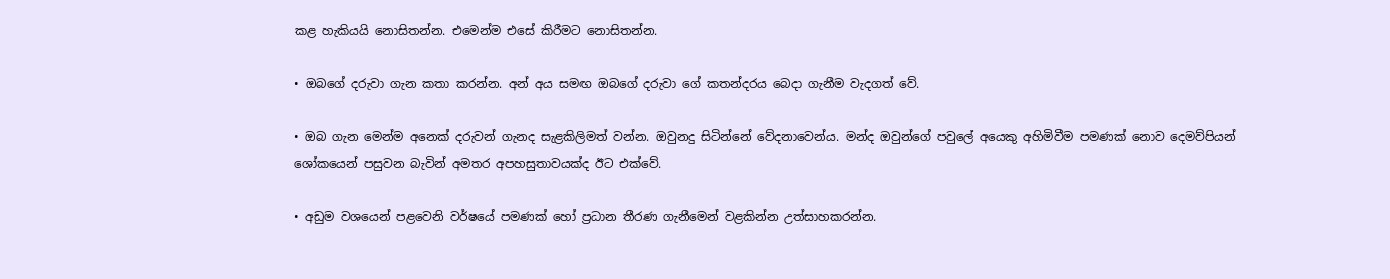කළ හැකියයි නොසිතන්න. එමෙන්ම එසේ කිරීමට නොසිතන්න.

• ඔබගේ දරුවා ගැන කතා කරන්න. අන් අය සමඟ ඔබගේ දරුවා ගේ කතන්දරය බෙදා ගැනීම වැදගත් වේ.

• ඔබ ගැන මෙන්ම අනෙක් දරුවන් ගැනද සැළකිලිමත් වන්න. ඔවුනදු සිටින්නේ වේදනාවෙන්ය. මන්ද ඔවුන්ගේ පවුලේ අයෙකු අහිමිවීම පමණක් නොව දෙමව්පියන් ශෝකයෙන් පසුවන බැවින් අමතර අපහසුතාවයක්ද ඊට එක්වේ.

• අඩුම වශයෙන් පළවෙනි වර්ෂයේ පමණක් හෝ ප්‍රධාන තීරණ ගැනීමෙන් වළකින්න උත්සාහකරන්න.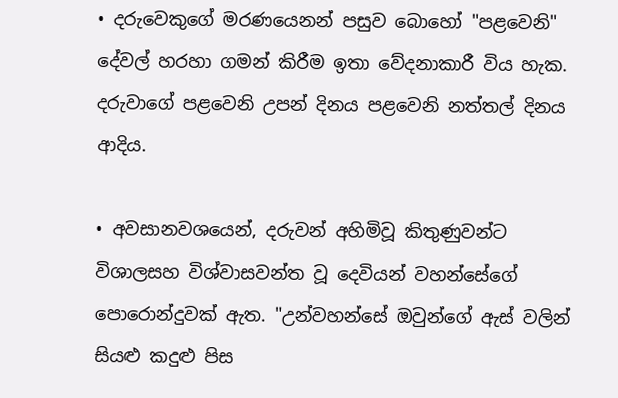• දරුවෙකුගේ මරණයෙනන් පසුව බොහෝ "පළවෙනි" දේවල් හරහා ගමන් කිරීම ඉතා වේදනාකාරී විය හැක. දරුවාගේ පළවෙනි උපන් දිනය පළවෙනි නත්තල් දිනය ආදිය.

• අවසානවශයෙන්, දරුවන් අහිමිවූ කිතුණුවන්ට විශාලසහ විශ්වාසවන්ත වූ දෙවියන් වහන්සේගේ පොරොන්දුවක් ඇත. "උන්වහන්සේ ඔවුන්ගේ ඇස් වලින් සියළු කදුළු පිස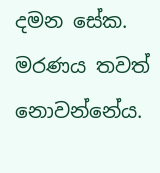දමන සේක. මරණය තවත් නොවන්නේය.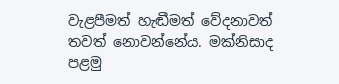වැළපීමත් හැඬීමත් වේදනාවත් තවත් නොවන්නේය. මක්නිසාද පළමු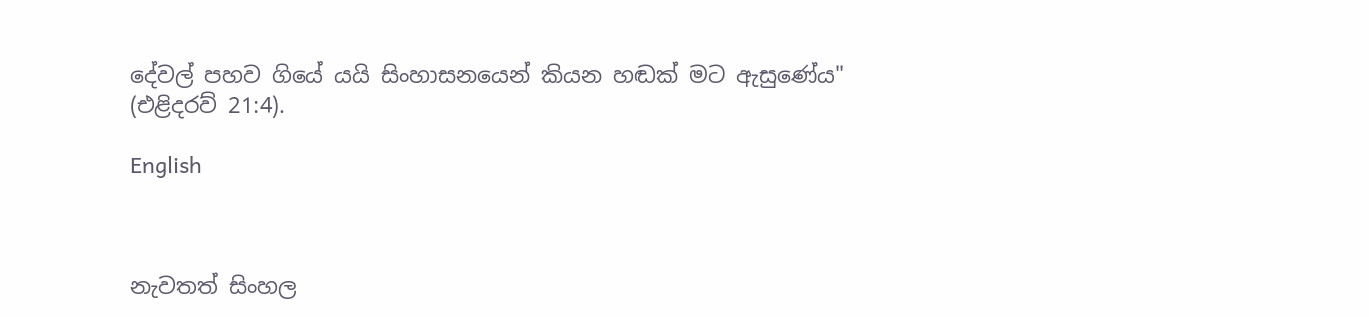දේවල් පහව ගියේ යයි සිංහාසනයෙන් කියන හඬක් මට ඇසුණේය" (එළිදරව් 21:4).

English



නැවතත් සිංහල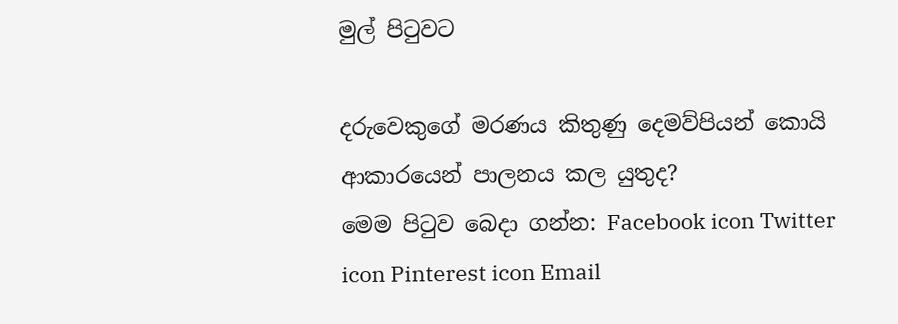මුල් පිටුවට

දරුවෙකුගේ මරණය කිතුණු දෙමව්පියන් කොයි ආකාරයෙන් පාලනය කල යුතුද?
මෙම පිටුව බෙදා ගන්න: Facebook icon Twitter icon Pinterest icon Email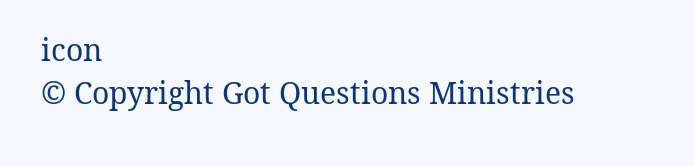icon
© Copyright Got Questions Ministries